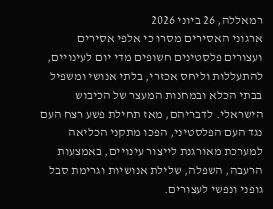רמאללה, 26 ביוני 2026
ארגוני האסירים מסרו כי אלפי אסירים ועצורים פלסטינים חשופים מדי יום לעינויים, להתעללות וליחס אכזרי, בלתי אנושי ומשפיל בבתי הכלא ובמחנות המעצר של הכיבוש הישראלי. לדבריהם, מאז תחילת פשע רצח העם נגד העם הפלסטיני, הפכו מתקני הכליאה למערכת מאורגנת לייצור עינויים, באמצעות הרעבה, השפלה, שלילת אנושיות וגרימת סבל גופני ונפשי לעצורים.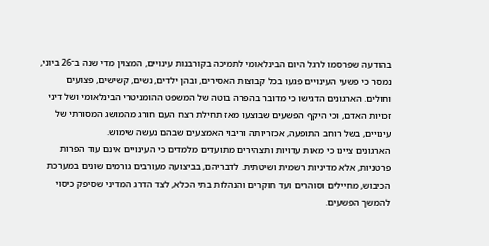בהודעה שפרסמו לרגל היום הבינלאומי לתמיכה בקורבנות עינויים, המצוין מדי שנה ב־26 ביוני, נמסר כי פשעי העינויים פגעו בכל קבוצות האסירים, ובהן ילדים, נשים, קשישים, פצועים וחולים. הארגונים הדגישו כי מדובר בהפרה בוטה של המשפט ההומניטרי הבינלאומי ושל דיני זכויות האדם, וכי היקף הפשעים שבוצעו מאז תחילת רצח העם חורג מהמושג המסורתי של עינויים, בשל רוחב התופעה, אכזריותה וריבוי האמצעים שבהם נעשה שימוש.
הארגונים ציינו כי מאות עדויות ותצהירים מתועדים מלמדים כי העינויים אינם עוד הפרות פרטניות, אלא מדיניות רשמית ושיטתית. לדבריהם, בביצועה מעורבים גורמים שונים במערכת הכיבוש, מחיילים וסוהרים ועד חוקרים והנהלות בתי הכלא, לצד הדרג המדיני שסיפק כיסוי להמשך הפשעים.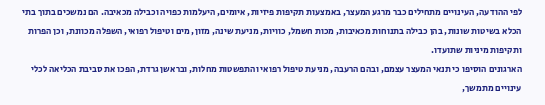לפי ההודעה, העינויים מתחילים כבר מרגע המעצר, באמצעות תקיפות פיזיות, איומים, היעלמות כפויה וכבילה מכאיבה. הם נמשכים בתוך בתי הכלא בשיטות שונות, בהן כבילה בתנוחות מכאיבות, מכות חשמל, כוויות, מניעת שינה, מזון, מים וטיפול רפואי, השפלה מכוונת, וכן הפרות ותקיפות מיניות שתועדו.
הארגונים הוסיפו כי תנאי המעצר עצמם, ובהם הרעבה, מניעת טיפול רפואי והתפשטות מחלות, ובראשן גרדת, הפכו את סביבת הכליאה לכלי עינויים מתמשך,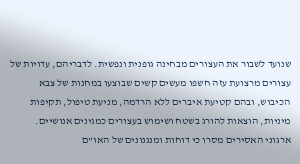שנועד לשבור את העצורים מבחינה גופנית ונפשית. לדבריהם, עדויות של עצורים מרצועת עזה חשפו מעשים קשים שבוצעו במחנות של צבא הכיבוש, ובהם קטיעת איברים ללא הרדמה, מניעת טיפול, תקיפות מיניות, הוצאות להורג בשטח ושימוש בעצורים כמגינים אנושיים.
ארגוני האסירים מסרו כי דוחות ומנגנונים של האו"ם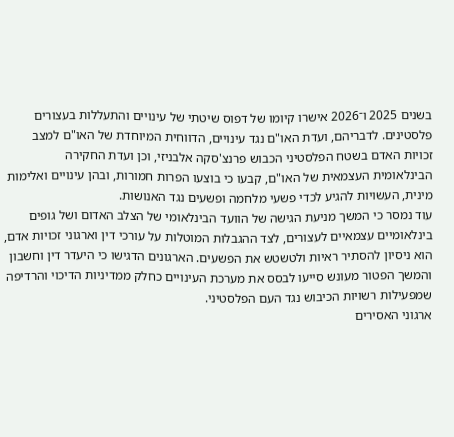בשנים 2025 ו־2026 אישרו קיומו של דפוס שיטתי של עינויים והתעללות בעצורים פלסטינים. לדבריהם, ועדת האו"ם נגד עינויים, הדווחית המיוחדת של האו"ם למצב זכויות האדם בשטח הפלסטיני הכבוש פרנצ'סקה אלבניזי, וכן ועדת החקירה הבינלאומית העצמאית של האו"ם, קבעו כי בוצעו הפרות חמורות, ובהן עינויים ואלימות מינית, העשויות להגיע לכדי פשעי מלחמה ופשעים נגד האנושות.
עוד נמסר כי המשך מניעת הגישה של הוועד הבינלאומי של הצלב האדום ושל גופים בינלאומיים עצמאיים לעצורים, לצד ההגבלות המוטלות על עורכי דין וארגוני זכויות אדם, הוא ניסיון להסתיר ראיות ולטשטש את הפשעים. הארגונים הדגישו כי היעדר דין וחשבון והמשך הפטור מעונש סייעו לבסס את מערכת העינויים כחלק ממדיניות הדיכוי והרדיפה שמפעילות רשויות הכיבוש נגד העם הפלסטיני.
ארגוני האסירים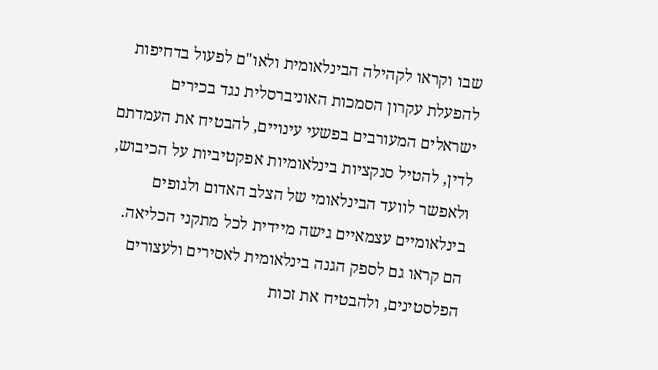שבו וקראו לקהילה הבינלאומית ולאו"ם לפעול בדחיפות להפעלת עקרון הסמכות האוניברסלית נגד בכירים ישראלים המעורבים בפשעי עינויים, להבטיח את העמדתם לדין, להטיל סנקציות בינלאומיות אפקטיביות על הכיבוש, ולאפשר לוועד הבינלאומי של הצלב האדום ולגופים בינלאומיים עצמאיים גישה מיידית לכל מתקני הכליאה.
הם קראו גם לספק הגנה בינלאומית לאסירים ולעצורים הפלסטינים, ולהבטיח את זכות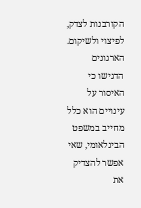הקורבנות לצדק, לפיצוי ולשיקום. הארגונים הדגישו כי האיסור על עינויים הוא כלל מחייב במשפט הבינלאומי, שאי אפשר להצדיק את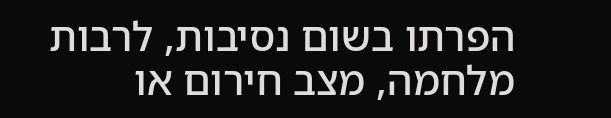הפרתו בשום נסיבות, לרבות מלחמה, מצב חירום או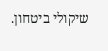שיקולי ביטחון.